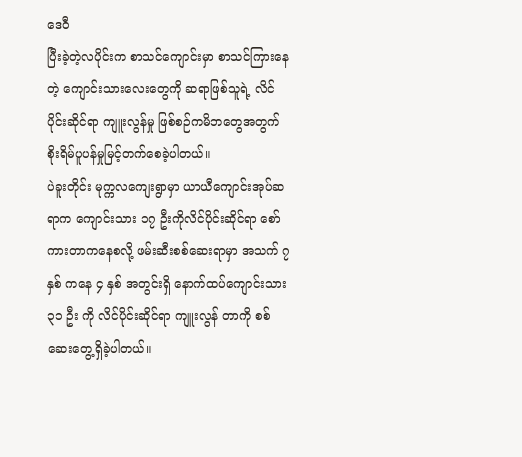ဒေဝီ
ပြီးခဲ့တဲ့လပိုင်းက စာသင်ကျောင်းမှာ စာသင်ကြားနေတဲ့ ကျောင်းသားလေးတွေကို ဆရာဖြစ်သူရဲ့ လိင်ပိုင်းဆိုင်ရာ ကျူးလွန်မှု ဖြစ်စဉ်ကမိဘတွေအတွက် စိုးရိမ်ပူပန်မှုမြင့်တက်စေခဲ့ပါတယ်။
ပဲခူးတိုင်း မုက္ကလကျေးရွာမှာ ယာယီကျောင်းအုပ်ဆရာက ကျောင်းသား ၁၇ ဦးကိုလိင်ပိုင်းဆိုင်ရာ စော်ကားတာကနေစလို့ ဖမ်းဆီးစစ်ဆေးရာမှာ အသက် ၇ နှစ် ကနေ ၄ နှစ် အတွင်းရှိ နောက်ထပ်ကျောင်းသား ၃၁ ဦး ကို လိင်ပိုင်းဆိုင်ရာ ကျူးလွန် တာကို စစ်ဆေးတွေ့ရှိခဲ့ပါတယ်။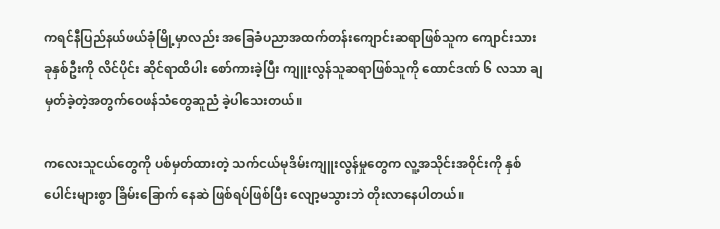ကရင်နီပြည်နယ်ဖယ်ခုံမြို့မှာလည်း အခြေခံပညာအထက်တန်းကျောင်းဆရာဖြစ်သူက ကျောင်းသားခုနှစ်ဦးကို လိင်ပိုင်း ဆိုင်ရာထိပါး စော်ကားခဲ့ပြီး ကျူးလွန်သူဆရာဖြစ်သူကို ထောင်ဒဏ် ၆ လသာ ချမှတ်ခဲ့တဲ့အတွက်ဝေဖန်သံတွေဆူညံ ခဲ့ပါသေးတယ်။

ကလေးသူငယ်တွေကို ပစ်မှတ်ထားတဲ့ သက်ငယ်မုဒိမ်းကျူးလွန်မှုတွေက လူ့အသိုင်းအဝိုင်းကို နှစ်ပေါင်းများစွာ ခြိမ်းခြောက် နေဆဲ ဖြစ်ရပ်ဖြစ်ပြီး လျော့မသွားဘဲ တိုးလာနေပါတယ်။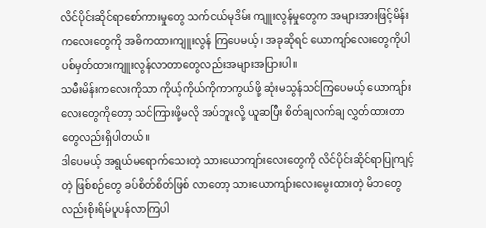လိင်ပိုင်းဆိုင်ရာစော်ကားမှုတွေ သက်ငယ်မုဒိမ်း ကျူးလွန်မှုတွေက အများအားဖြင့်မိန်းကလေးတွေကို အဓိကထားကျူးလွန် ကြပေမယ့်၊ အခုဆိုရင် ယောကျာ်လေးတွေကိုပါ ပစ်မှတ်ထားကျူးလွန်လာတာတွေလည်းအများအပြားပါ။
သမီးမိန်းကလေးကိုသာ ကိုယ့်ကိုယ်ကိုကာကွယ်ဖို့ ဆုံးမသွန်သင်ကြပေမယ့် ယောကျာ်းလေးတွေကိုတော့ သင်ကြားဖို့မလို အပ်ဘူးလို့ ယူဆပြီး စိတ်ချလက်ချ လွှတ်ထားတာတွေလည်းရှိပါတယ်။
ဒါပေမယ့် အရွယ်မရောက်သေးတဲ့ သားယောကျာ်းလေးတွေကို လိင်ပိုင်းဆိုင်ရာပြုကျင့်တဲ့ ဖြစ်စဉ်တွေ ခပ်စိတ်စိတ်ဖြစ် လာတော့ သားယောကျာ်းလေးမွေးထားတဲ့ မိဘတွေလည်းစိုးရိမ်ပူပန်လာကြပါ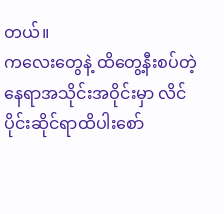တယ်။
ကလေးတွေနဲ့ ထိတွေ့နီးစပ်တဲ့ နေရာအသိုင်းအဝိုင်းမှာ လိင်ပိုင်းဆိုင်ရာထိပါးစော်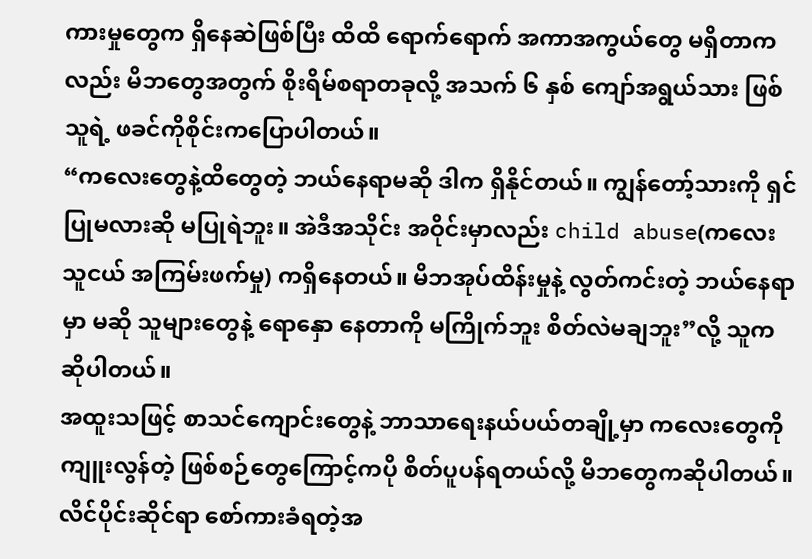ကားမှုတွေက ရှိနေဆဲဖြစ်ပြီး ထိထိ ရောက်ရောက် အကာအကွယ်တွေ မရှိတာကလည်း မိဘတွေအတွက် စိုးရိမ်စရာတခုလို့ အသက် ၆ နှစ် ကျော်အရွယ်သား ဖြစ်သူရဲ့ ဖခင်ကိုစိုင်းကပြောပါတယ်။
“ကလေးတွေနဲ့ထိတွေတဲ့ ဘယ်နေရာမဆို ဒါက ရှိနိုင်တယ်။ ကျွန်တော့်သားကို ရှင်ပြုမလားဆို မပြုရဲဘူး။ အဲဒီအသိုင်း အဝိုင်းမှာလည်း child abuse(ကလေးသူငယ် အကြမ်းဖက်မှု) ကရှိနေတယ်။ မိဘအုပ်ထိန်းမှုနဲ့ လွတ်ကင်းတဲ့ ဘယ်နေရာမှာ မဆို သူများတွေနဲ့ ရောနှော နေတာကို မကြိုက်ဘူး စိတ်လဲမချဘူး”လို့ သူကဆိုပါတယ်။
အထူးသဖြင့် စာသင်ကျောင်းတွေနဲ့ ဘာသာရေးနယ်ပယ်တချို့မှာ ကလေးတွေကိုကျူးလွန်တဲ့ ဖြစ်စဉ်တွေကြောင့်ကပို စိတ်ပူပန်ရတယ်လို့ မိဘတွေကဆိုပါတယ်။
လိင်ပိုင်းဆိုင်ရာ စော်ကားခံရတဲ့အ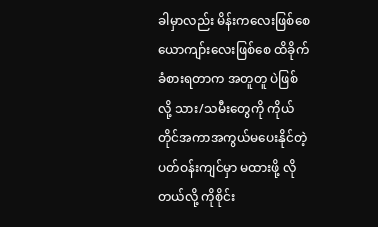ခါမှာလည်း မိန်းကလေးဖြစ်စေ ယောကျာ်းလေးဖြစ်စေ ထိခိုက်ခံစားရတာက အတူတူ ပဲဖြစ်လို့ သား/သမီးတွေကို ကိုယ်တိုင်အကာအကွယ်မပေးနိုင်တဲ့ ပတ်ဝန်းကျင်မှာ မထားဖို့ လိုတယ်လို့ ကိုစိုင်း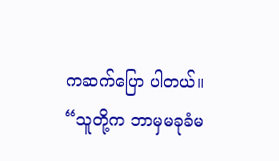ကဆက်ပြော ပါတယ်။
“သူတို့က ဘာမှမခုခံမ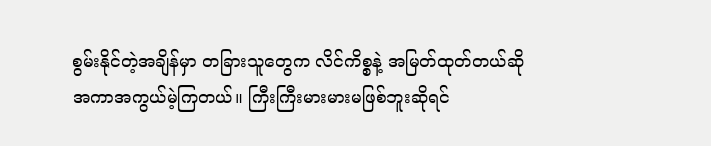စွမ်းနိုင်တဲ့အချိန်မှာ တခြားသူတွေက လိင်ကိစ္စနဲ့ အမြတ်ထုတ်တယ်ဆို အကာအကွယ်မဲ့ကြတယ်။ ကြီးကြီးမားမားမဖြစ်ဘူးဆိုရင်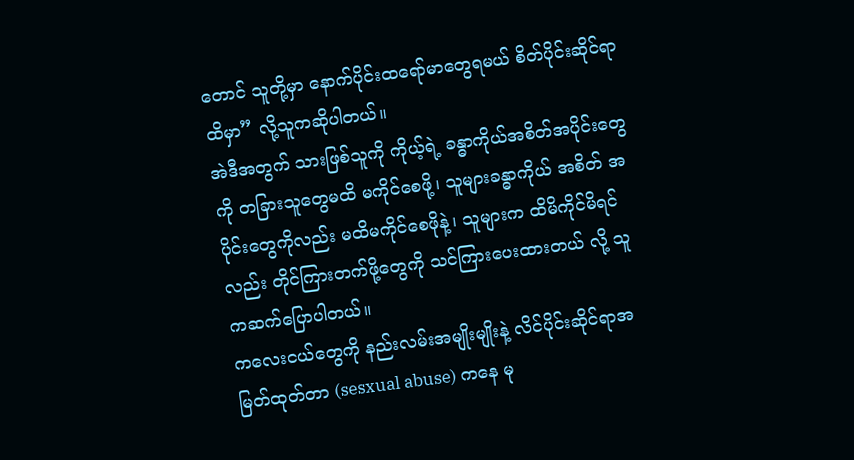တောင် သူတို့မှာ နောက်ပိုင်းထရော်မာတွေရမယ် စိတ်ပိုင်းဆိုင်ရာ ထိမှာ” လို့သူကဆိုပါတယ်။
အဲဒီအတွက် သားဖြစ်သူကို ကိုယ့်ရဲ့ ခန္ဓာကိုယ်အစိတ်အပိုင်းတွေကို တခြားသူတွေမထိ မကိုင်စေဖို့၊ သူများခန္ဓာကိုယ် အစိတ် အပိုင်းတွေကိုလည်း မထိမကိုင်စေဖိုနဲ့၊ သူများက ထိမိကိုင်မိရင်လည်း တိုင်ကြားတက်ဖို့တွေကို သင်ကြားပေးထားတယ် လို့ သူကဆက်ပြောပါတယ်။
ကလေးငယ်တွေကို နည်းလမ်းအမျိုးမျိုးနဲ့ လိင်ပိုင်းဆိုင်ရာအမြတ်ထုတ်တာ (sesxual abuse) ကနေ မု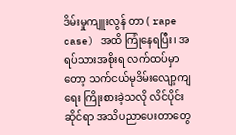ဒိမ်းမှုကျူးလွန် တာ ( rape case) အထိ ကြုံနေရပြီး၊ အရပ်သားအစိုးရ လက်ထပ်မှာတော့ သက်ငယ်မုဒိမ်းလျော့ကျရေး ကြိုးစားခဲ့သလို လိင်ပိုင်းဆိုင်ရာ အသိပညာပေးတာတွေ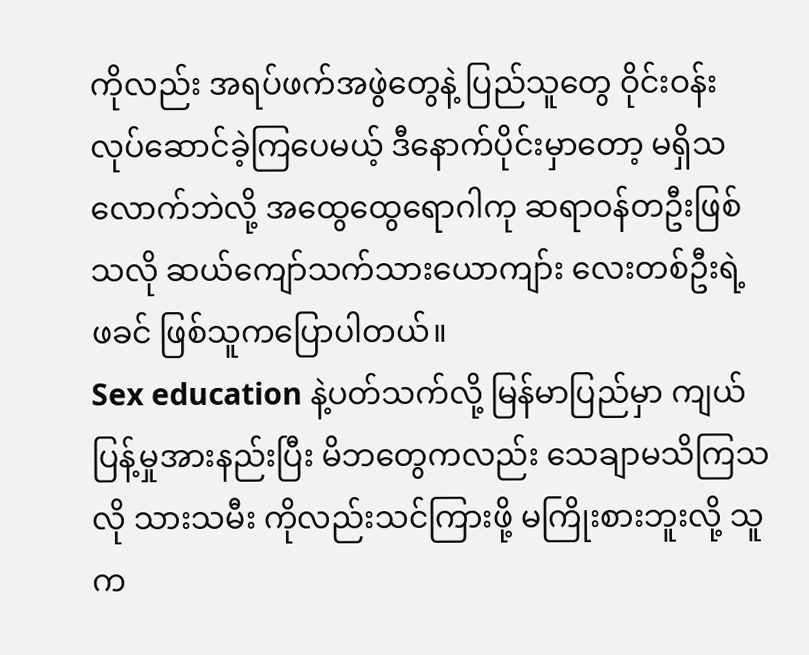ကိုလည်း အရပ်ဖက်အဖွဲတွေနဲ့ ပြည်သူတွေ ဝိုင်းဝန်းလုပ်ဆောင်ခဲ့ကြပေမယ့် ဒီနောက်ပိုင်းမှာတော့ မရှိသလောက်ဘဲလို့ အထွေထွေရောဂါကု ဆရာဝန်တဦးဖြစ်သလို ဆယ်ကျော်သက်သားယောကျာ်း လေးတစ်ဦးရဲ့ ဖခင် ဖြစ်သူကပြောပါတယ်။
Sex education နဲ့ပတ်သက်လို့ မြန်မာပြည်မှာ ကျယ်ပြန့်မှုအားနည်းပြီး မိဘတွေကလည်း သေချာမသိကြသလို သားသမီး ကိုလည်းသင်ကြားဖို့ မကြိုးစားဘူးလို့ သူက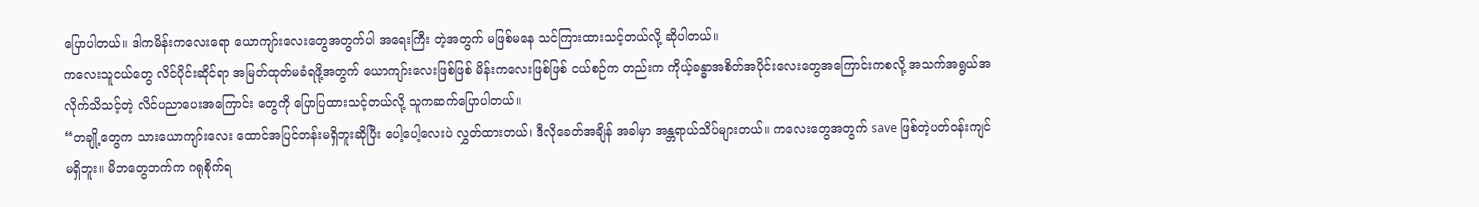ပြောပါတယ်။ ဒါကမိန်းကလေးရော ယောကျာ်းလေးတွေအတွက်ပါ အရေးကြီး တဲ့အတွက် မဖြစ်မနေ သင်ကြားထားသင့်တယ်လို့ ဆိုပါတယ်။
ကလေးသူငယ်တွေ လိင်ပိုင်းဆိုင်ရာ အမြတ်ထုတ်မခံရဖို့အတွက် ယောကျာ်းလေးဖြစ်ဖြစ် မိန်းကလေးဖြစ်ဖြစ် ငယ်စဉ်က တည်းက ကိုယ့်ခန္ဓာအစိတ်အပိုင်းလေးတွေအကြောင်းကစလို့ အသက်အရွယ်အလိုက်သိသင့်တဲ့ လိင်ပညာပေးအကြောင်း တွေကို ပြောပြထားသင့်တယ်လို့ သူကဆက်ပြောပါတယ်။
“တချို့တွေက သားယောကျာ်းလေး ထောင်အပြင်တန်းမရှိဘူးဆိုပြီး ပေါ့ပေါ့လေးပဲ လွှတ်ထားတယ်၊ ဒီလိုခေတ်အချိန် အခါမှာ အန္တရာယ်သိပ်များတယ်။ ကလေးတွေအတွက် save ဖြစ်တဲ့ပတ်ဝန်းကျင်မရှိဘူး။ မိဘတွေဘက်က ဂရုစိုက်ရ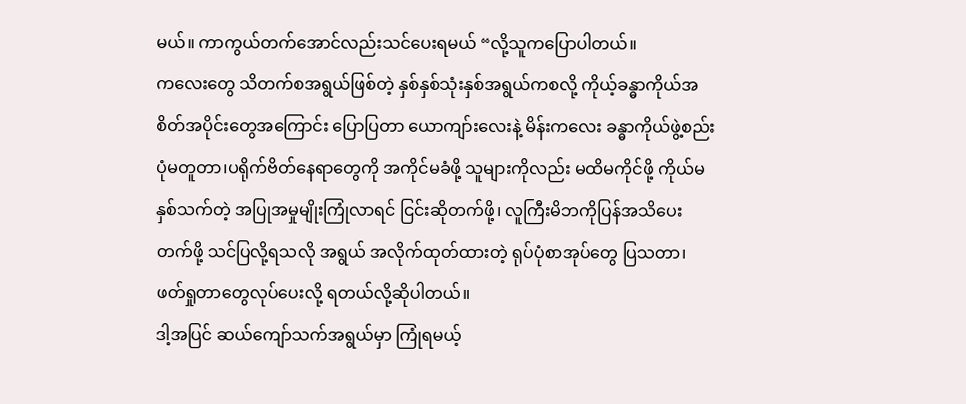မယ်။ ကာကွယ်တက်အောင်လည်းသင်ပေးရမယ် “လို့သူကပြောပါတယ်။
ကလေးတွေ သိတက်စအရွယ်ဖြစ်တဲ့ နှစ်နှစ်သုံးနှစ်အရွယ်ကစလို့ ကိုယ့်ခန္ဓာကိုယ်အစိတ်အပိုင်းတွေအကြောင်း ပြောပြတာ ယောကျာ်းလေးနဲ့ မိန်းကလေး ခန္ဓာကိုယ်ဖွဲ့စည်းပုံမတူတာ၊ပရိုက်ဗိတ်နေရာတွေကို အကိုင်မခံဖို့ သူများကိုလည်း မထိမကိုင်ဖို့ ကိုယ်မနှစ်သက်တဲ့ အပြုအမှုမျိုးကြုံလာရင် ငြင်းဆိုတက်ဖို့၊ လူကြီးမိဘကိုပြန်အသိပေးတက်ဖို့ သင်ပြလို့ရသလို အရွယ် အလိုက်ထုတ်ထားတဲ့ ရုပ်ပုံစာအုပ်တွေ ပြသတာ၊ ဖတ်ရှုတာတွေလုပ်ပေးလို့ ရတယ်လို့ဆိုပါတယ်။
ဒါ့အပြင် ဆယ်ကျော်သက်အရွယ်မှာ ကြုံရမယ့်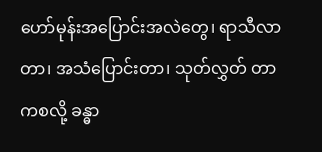ဟော်မုန်းအပြောင်းအလဲတွေ၊ ရာသီလာတာ၊ အသံပြောင်းတာ၊ သုတ်လွှတ် တာကစလို့ ခန္ဓာ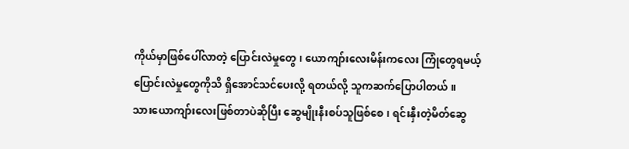ကိုယ်မှာဖြစ်ပေါ်လာတဲ့ ပြောင်းလဲမှုတွေ၊ ယောကျာ်းလေးမိန်းကလေး ကြုံတွေရမယ့် ပြောင်းလဲမှုတွေကိုသိ ရှိအောင်သင်ပေးလို့ ရတယ်လို့ သူကဆက်ပြောပါတယ်။
သားယောကျာ်းလေးဖြစ်တာပဲဆိုပြီး ဆွေမျိုးနီးစပ်သူဖြစ်စေ၊ ရင်းနှီးတဲ့မိတ်ဆွေ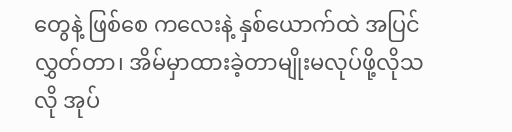တွေနဲ့ ဖြစ်စေ ကလေးနဲ့ နှစ်ယောက်ထဲ အပြင် လွှတ်တာ၊ အိမ်မှာထားခဲ့တာမျိုးမလုပ်ဖို့လိုသလို အုပ်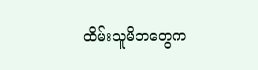ထိမ်းသူမိဘတွေက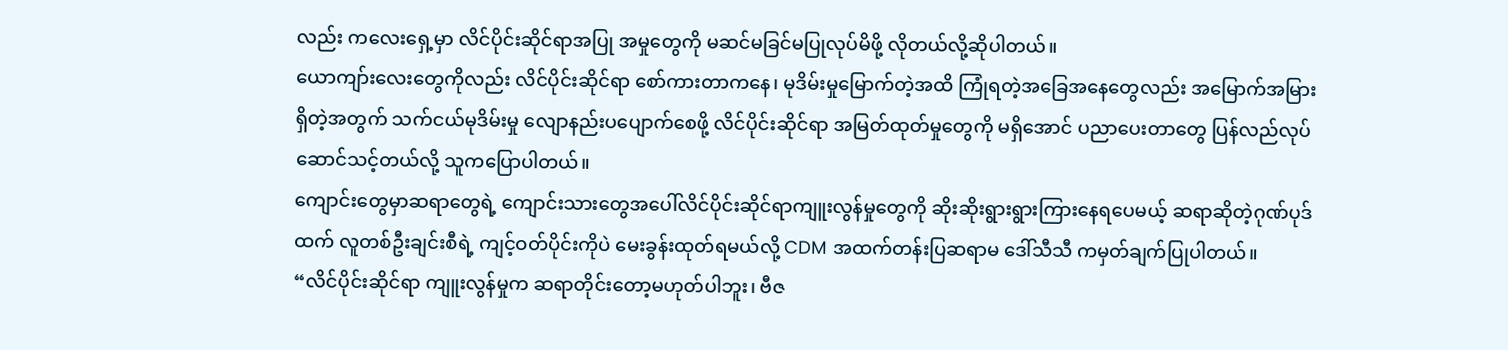လည်း ကလေးရှေ့မှာ လိင်ပိုင်းဆိုင်ရာအပြု အမှုတွေကို မဆင်မခြင်မပြုလုပ်မိဖို့ လိုတယ်လို့ဆိုပါတယ်။
ယောကျာ်းလေးတွေကိုလည်း လိင်ပိုင်းဆိုင်ရာ စော်ကားတာကနေ၊ မုဒိမ်းမှုမြောက်တဲ့အထိ ကြုံရတဲ့အခြေအနေတွေလည်း အမြောက်အမြားရှိတဲ့အတွက် သက်ငယ်မုဒိမ်းမှု လျောနည်းပပျောက်စေဖို့ လိင်ပိုင်းဆိုင်ရာ အမြတ်ထုတ်မှုတွေကို မရှိအောင် ပညာပေးတာတွေ ပြန်လည်လုပ်ဆောင်သင့်တယ်လို့ သူကပြောပါတယ်။
ကျောင်းတွေမှာဆရာတွေရဲ့ ကျောင်းသားတွေအပေါ်လိင်ပိုင်းဆိုင်ရာကျူးလွန်မှုတွေကို ဆိုးဆိုးရွားရွားကြားနေရပေမယ့် ဆရာဆိုတဲ့ဂုဏ်ပုဒ်ထက် လူတစ်ဦးချင်းစီရဲ့ ကျင့်ဝတ်ပိုင်းကိုပဲ မေးခွန်းထုတ်ရမယ်လို့ CDM အထက်တန်းပြဆရာမ ဒေါ်သီသီ ကမှတ်ချက်ပြုပါတယ်။
“လိင်ပိုင်းဆိုင်ရာ ကျူးလွန်မှုက ဆရာတိုင်းတော့မဟုတ်ပါဘူး၊ ဗီဇ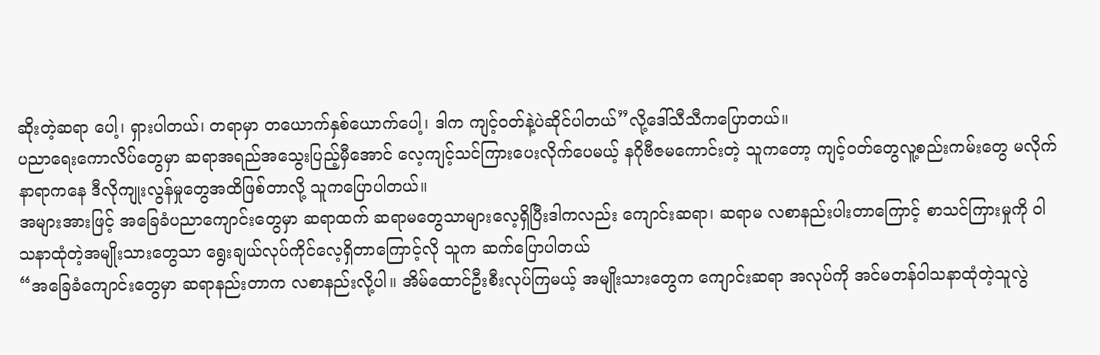ဆိုးတဲ့ဆရာ ပေါ့၊ ရှားပါတယ်၊ တရာမှာ တယောက်နှစ်ယောက်ပေါ့၊ ဒါက ကျင့်ဝတ်နဲ့ပဲဆိုင်ပါတယ်”လို့ဒေါ်သီသီကပြောတယ်။
ပညာရေးကောလိပ်တွေမှာ ဆရာအရည်အသွေးပြည့်မှီအောင် လေ့ကျင့်သင်ကြားပေးလိုက်ပေမယ့် နဂိုဗီဇမကောင်းတဲ့ သူကတော့ ကျင့်ဝတ်တွေလူ့စည်းကမ်းတွေ မလိုက်နာရာကနေ ဒီလိုကျုးလွန်မှုတွေအထိဖြစ်တာလို့ သူကပြောပါတယ်။
အများအားဖြင့် အခြေခံပညာကျောင်းတွေမှာ ဆရာထက် ဆရာမတွေသာများလေ့ရှိပြီးဒါကလည်း ကျောင်းဆရာ၊ ဆရာမ လစာနည်းပါးတာကြောင့် စာသင်ကြားမှုကို ဝါသနာထုံတဲ့အမျိုးသားတွေသာ ရွေးချယ်လုပ်ကိုင်လေ့ရှိတာကြောင့်လို သူက ဆက်ပြောပါတယ်
“အခြေခံကျောင်းတွေမှာ ဆရာနည်းတာက လစာနည်းလို့ပါ။ အိမ်ထောင်ဦးစီးလုပ်ကြမယ့် အမျိုးသားတွေက ကျောင်းဆရာ အလုပ်ကို အင်မတန်ဝါသနာထုံတဲ့သူလွဲ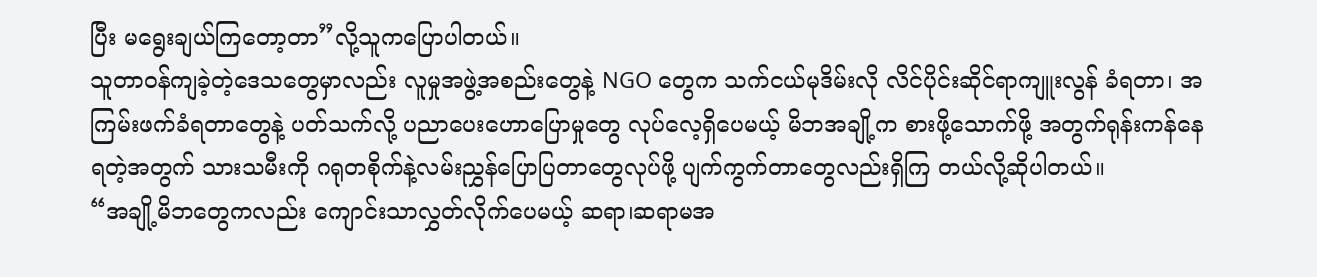ပြီး မရွေးချယ်ကြတော့တာ”လို့သူကပြောပါတယ်။
သူတာဝန်ကျခဲ့တဲ့ဒေသတွေမှာလည်း လူမှုအဖွဲ့အစည်းတွေနဲ့ NGO တွေက သက်ငယ်မုဒိမ်းလို လိင်ပိုင်းဆိုင်ရာကျူးလွန် ခံရတာ၊ အကြမ်းဖက်ခံရတာတွေနဲ့ ပတ်သက်လို့ ပညာပေးဟောပြောမှုတွေ လုပ်လေ့ရှိပေမယ့် မိဘအချို့က စားဖို့သောက်ဖို့ အတွက်ရုန်းကန်နေရတဲ့အတွက် သားသမီးကို ဂရုတစိုက်နဲ့လမ်းညွှန်ပြောပြတာတွေလုပ်ဖို့ ပျက်ကွက်တာတွေလည်းရှိကြ တယ်လို့ဆိုပါတယ်။
“အချို့မိဘတွေကလည်း ကျောင်းသာလွှတ်လိုက်ပေမယ့် ဆရာ၊ဆရာမအ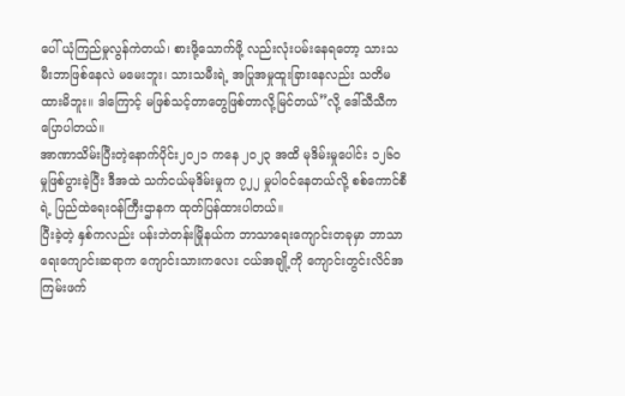ပေါ် ယုံကြည်မှုလွန်ကဲတယ်၊ စားဖို့သောက်ဖို့ လည်းလုံးပမ်းနေရတော့ သားသမီးဘာဖြစ်နေလဲ မမေးဘူး၊ သားသမီးရဲ့ အပြုအမှုထူးခြားနေလည်း သတိမထားမိဘူး။ ဒါကြောင့် မဖြစ်သင့်တာတွေဖြစ်တာလို့မြင်တယ်”လို့ ဒေါ်သီသီကပြောပါတယ်။
အာဏာသိမ်းပြီးတဲ့နောက်ပိုင်း၂၀၂၁ ကနေ ၂၀၂၃ အထိ မုဒိမ်းမှုပေါင်း ၁၂၆၀ မှုဖြစ်ပွားခဲ့ပြီး ဒီအထဲ သက်ငယ်မုဒိမ်းမှုက ၇၂၂ မှုပါဝင်နေတယ်လို့ စစ်ကောင်စီရဲ့ ပြည်ထဲရေးဝန်ကြီးဌာနက ထုတ်ပြန်ထားပါတယ်။
ပြီးခဲ့တဲ့ နှစ်ကလည်း ပန်းဘဲတန်းမြိုနယ်က ဘာသာရေးကျောင်းတခုမှာ ဘာသာရေးကျောင်းဆရာက ကျောင်းသားကလေး ငယ်အချို့ကို ကျောင်းတွင်းလိင်အကြမ်းဖက်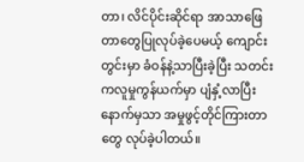တာ၊ လိင်ပိုင်းဆိုင်ရာ အာသာဖြေတာတွေပြုလုပ်ခဲ့ပေမယ့် ကျောင်းတွင်းမှာ ခံဝန်နဲ့သာပြီးခဲ့ပြီး သတင်းကလူမှုကွန်ယက်မှာ ပျံနှံ့လာပြီးနောက်မှသာ အမှုဖွင့်တိုင်ကြားတာတွေ လုပ်ခဲ့ပါတယ်။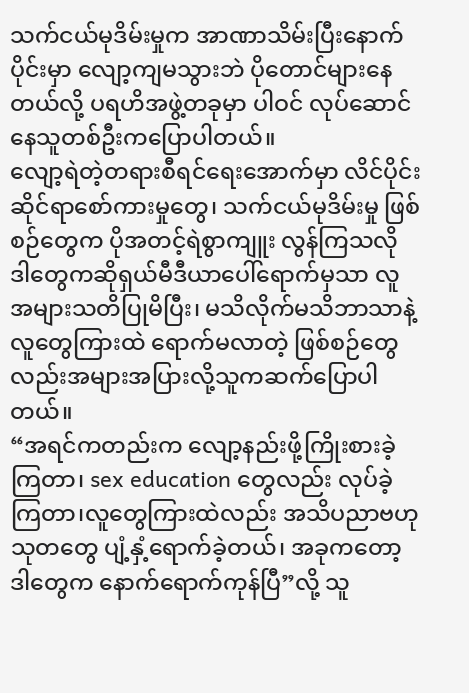သက်ငယ်မုဒိမ်းမှုက အာဏာသိမ်းပြီးနောက်ပိုင်းမှာ လျော့ကျမသွားဘဲ ပိုတောင်များနေတယ်လို့ ပရဟိအဖွဲ့တခုမှာ ပါဝင် လုပ်ဆောင်နေသူတစ်ဦးကပြောပါတယ်။
လျော့ရဲတဲ့တရားစီရင်ရေးအောက်မှာ လိင်ပိုင်းဆိုင်ရာစော်ကားမှုတွေ၊ သက်ငယ်မုဒိမ်းမှု ဖြစ်စဉ်တွေက ပိုအတင့်ရဲစွာကျူး လွန်ကြသလို ဒါတွေကဆိုရှယ်မီဒီယာပေါ်ရောက်မှသာ လူအများသတိပြုမိပြီး၊ မသိလိုက်မသိဘာသာနဲ့ လူတွေကြားထဲ ရောက်မလာတဲ့ ဖြစ်စဉ်တွေလည်းအများအပြားလို့သူကဆက်ပြောပါတယ်။
“အရင်ကတည်းက လျော့နည်းဖို့ကြိုးစားခဲ့ကြတာ၊ sex education တွေလည်း လုပ်ခဲ့ကြတာ၊လူတွေကြားထဲလည်း အသိပညာဗဟုသုတတွေ ပျံ့နှံ့ရောက်ခဲ့တယ်၊ အခုကတော့ ဒါတွေက နောက်ရောက်ကုန်ပြီ”လို့ သူ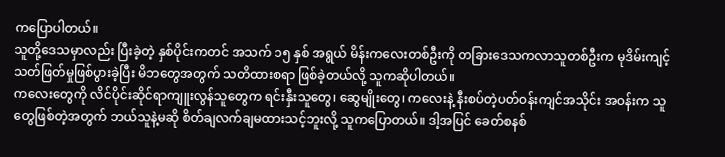ကပြောပါတယ်။
သူတို့ဒေသမှာလည်း ပြီးခဲ့တဲ့ နှစ်ပိုင်းကတင် အသက် ၁၅ နှစ် အရွယ် မိန်းကလေးတစ်ဦးကို တခြားဒေသကလာသူတစ်ဦးက မုဒိမ်းကျင့်သတ်ဖြတ်မှုဖြစ်ပွားခဲ့ပြီး မိဘတွေအတွက် သတိထားစရာ ဖြစ်ခဲ့တယ်လို့ သူကဆိုပါတယ်။
ကလေးတွေကို လိင်ပိုင်းဆိုင်ရာကျူးလွန်သူတွေက ရင်းနှီးသူတွေ၊ ဆွေမျိုးတွေ၊ ကလေးနဲ့ နီးစပ်တဲ့ပတ်ဝန်းကျင်အသိုင်း အဝန်းက သူတွေဖြစ်တဲ့အတွက် ဘယ်သူနဲ့မဆို စိတ်ချလက်ချမထားသင့်ဘူးလို့ သူကပြောတယ်။ ဒါ့အပြင် ခေတ်စနစ်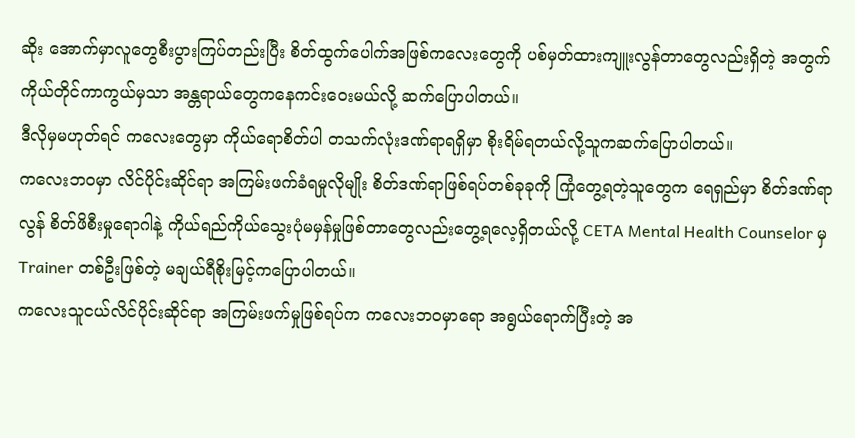ဆိုး အောက်မှာလူတွေစီးပွားကြပ်တည်းပြီး စိတ်ထွက်ပေါက်အဖြစ်ကလေးတွေကို ပစ်မှတ်ထားကျူးလွန်တာတွေလည်းရှိတဲ့ အတွက် ကိုယ်တိုင်ကာကွယ်မှသာ အန္တရာယ်တွေကနေကင်းဝေးမယ်လို့ ဆက်ပြောပါတယ်။
ဒီလိုမှမဟုတ်ရင် ကလေးတွေမှာ ကိုယ်ရောစိတ်ပါ တသက်လုံးဒဏ်ရာရရှိမှာ စိုးရိမ်ရတယ်လို့သူကဆက်ပြောပါတယ်။
ကလေးဘဝမှာ လိင်ပိုင်းဆိုင်ရာ အကြမ်းဖက်ခံရမှုလိုမျိုး စိတ်ဒဏ်ရာဖြစ်ရပ်တစ်ခုခုကို ကြုံတွေ့ရတဲ့သူတွေက ရေရှည်မှာ စိတ်ဒဏ်ရာလွန် စိတ်ဖိစီးမှုရောဂါနဲ့ ကိုယ်ရည်ကိုယ်သွေးပုံမမှန်မှုဖြစ်တာတွေလည်းတွေ့ရလေ့ရှိတယ်လို့ CETA Mental Health Counselor မှ Trainer တစ်ဦးဖြစ်တဲ့ မချယ်ရီစိုးမြင့်ကပြောပါတယ်။
ကလေးသူငယ်လိင်ပိုင်းဆိုင်ရာ အကြမ်းဖက်မှုဖြစ်ရပ်က ကလေးဘဝမှာရော အရွယ်ရောက်ပြီးတဲ့ အ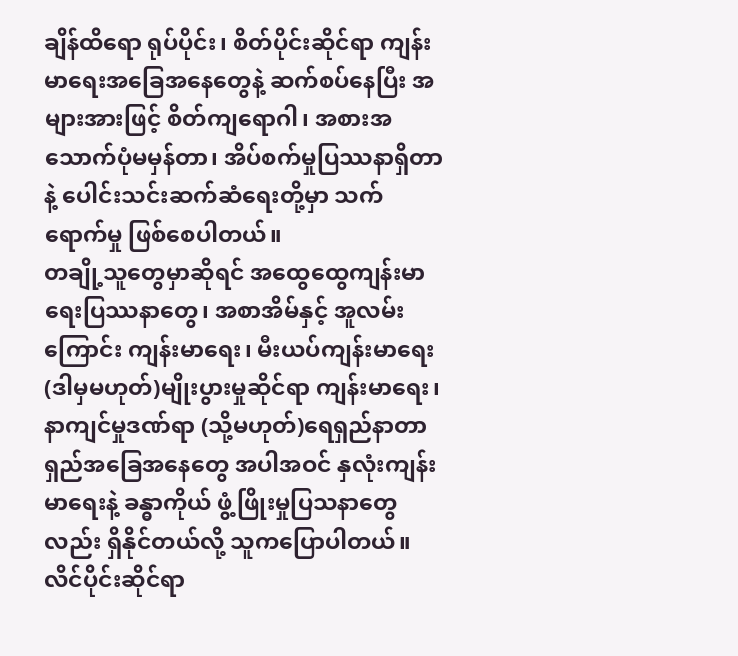ချိန်ထိရော ရုပ်ပိုင်း၊ စိတ်ပိုင်းဆိုင်ရာ ကျန်းမာရေးအခြေအနေတွေနဲ့ ဆက်စပ်နေပြီး အများအားဖြင့် စိတ်ကျရောဂါ၊ အစားအသောက်ပုံမမှန်တာ၊ အိပ်စက်မှုပြဿနာရှိတာနဲ့ ပေါင်းသင်းဆက်ဆံရေးတို့မှာ သက်ရောက်မှု ဖြစ်စေပါတယ်။
တချို့သူတွေမှာဆိုရင် အထွေထွေကျန်းမာရေးပြဿနာတွေ၊ အစာအိမ်နှင့် အူလမ်းကြောင်း ကျန်းမာရေး၊ မီးယပ်ကျန်းမာရေး(ဒါမှမဟုတ်)မျိုးပွားမှုဆိုင်ရာ ကျန်းမာရေး၊ နာကျင်မှုဒဏ်ရာ (သို့မဟုတ်)ရေရှည်နာတာရှည်အခြေအနေတွေ အပါအဝင် နှလုံးကျန်းမာရေးနဲ့ ခန္ဓာကိုယ် ဖွံ့ဖြိုးမှုပြသနာတွေလည်း ရှိနိုင်တယ်လို့ သူကပြောပါတယ်။
လိင်ပိုင်းဆိုင်ရာ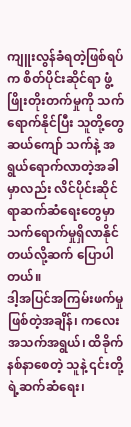ကျူးလွန်ခံရတဲ့ဖြစ်ရပ်က စိတ်ပိုင်းဆိုင်ရာ ဖွံ့ဖြိုးတိုးတက်မှုကို သက်ရောက်နိုင်ပြီး သူတို့တွေ ဆယ်ကျော် သက်နဲ့ အရွယ်ရောက်လာတဲ့အခါမှာလည်း လိင်ပိုင်းဆိုင်ရာဆက်ဆံရေးတွေမှာ သက်ရောက်မှုရှိလာနိုင်တယ်လို့ဆက် ပြောပါတယ်။
ဒါ့အပြင်အကြမ်းဖက်မှုဖြစ်တဲ့အချိန်၊ ကလေးအသက်အရွယ်၊ ထိခိုက်နစ်နာစေတဲ့ သူနဲ့ ၎င်းတို့ရဲ့ဆက်ဆံရေး၊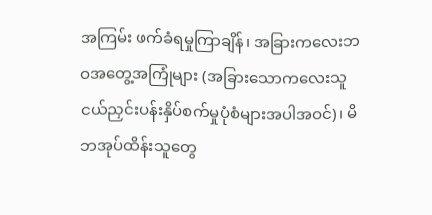အကြမ်း ဖက်ခံရမှုကြာချိန်၊ အခြားကလေးဘဝအတွေ့အကြုံများ (အခြားသောကလေးသူငယ်ညှင်းပန်းနှိပ်စက်မှုပုံစံများအပါအဝင်)၊ မိဘအုပ်ထိန်းသူတွေ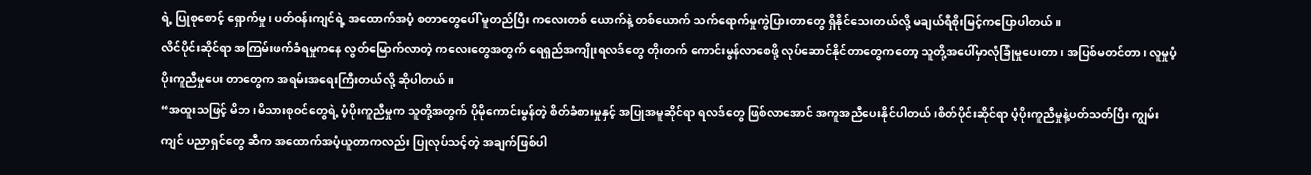ရဲ့ ပြုစုစောင့် ရှောက်မှု၊ ပတ်ဝန်းကျင်ရဲ့ အထောက်အပံ့ စတာတွေပေါ် မူတည်ပြီး ကလေးတစ် ယောက်နဲ့ တစ်ယောက် သက်ရောက်မှုကွဲပြားတာတွေ ရှိနိုင်သေးတယ်လို့ မချယ်ရီစိုးမြင့်ကပြောပါတယ်။
လိင်ပိုင်းဆိုင်ရာ အကြမ်းဖက်ခံရမှုကနေ လွတ်မြောက်လာတဲ့ ကလေးတွေအတွက် ရေရှည်အကျိုးရလဒ်တွေ တိုးတက် ကောင်းမွန်လာစေဖို့ လုပ်ဆောင်နိုင်တာတွေကတော့ သူတို့အပေါ်မှာလုံခြုံမှုပေးတာ၊ အပြစ်မတင်တာ၊ လူမှုပံ့ပိုးကူညီမှုပေး တာတွေက အရမ်းအရေးကြီးတယ်လို့ ဆိုပါတယ်။
“အထူးသဖြင့် မိဘ၊မိသားစုဝင်တွေရဲ့ ပံ့ပိုးကူညီမှုက သူတို့အတွက် ပိုမိုကောင်းမွန်တဲ့ စိတ်ခံစားမှုနှင့် အပြုအမူဆိုင်ရာ ရလဒ်တွေ ဖြစ်လာအောင် အကူအညီပေးနိုင်ပါတယ်၊စိတ်ပိုင်းဆိုင်ရာ ပံ့ပိုးကူညီမှုနဲ့ပတ်သတ်ပြီး ကျွမ်းကျင် ပညာရှင်တွေ ဆီက အထောက်အပံ့ယူတာကလည်း ပြုလုပ်သင့်တဲ့ အချက်ဖြစ်ပါ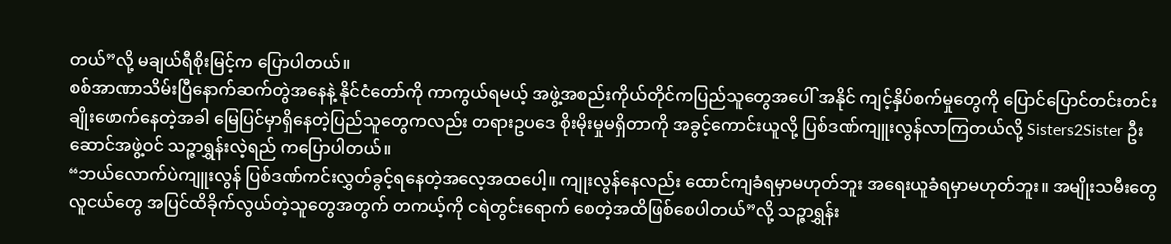တယ်”လို့ မချယ်ရီစိုးမြင့်က ပြောပါတယ်။
စစ်အာဏာသိမ်းပြီနောက်ဆက်တွဲအနေနဲ့ နိုင်ငံတော်ကို ကာကွယ်ရမယ့် အဖွဲ့အစည်းကိုယ်တိုင်ကပြည်သူတွေအပေါ် အနိုင် ကျင့်နှိပ်စက်မှုတွေကို ပြောင်ပြောင်တင်းတင်း ချိုးဖောက်နေတဲ့အခါ မြေပြင်မှာရှိနေတဲ့ပြည်သူတွေကလည်း တရားဥပဒေ စိုးမိုးမှုမရှိတာကို အခွင့်ကောင်းယူလို့ ပြစ်ဒဏ်ကျူးလွန်လာကြတယ်လို့ Sisters2Sister ဦးဆောင်အဖွဲ့ဝင် သဉ္ဇာရွှန်းလဲ့ရည် ကပြောပါတယ်။
“ဘယ်လောက်ပဲကျူးလွန် ပြစ်ဒဏ်ကင်းလွှတ်ခွင့်ရနေတဲ့အလေ့အထပေါ့။ ကျုးလွန်နေလည်း ထောင်ကျခံရမှာမဟုတ်ဘူး အရေးယူခံရမှာမဟုတ်ဘူး။ အမျိုးသမီးတွေလူငယ်တွေ အပြင်ထိခိုက်လွယ်တဲ့သူတွေအတွက် တကယ့်ကို ငရဲတွင်းရောက် စေတဲ့အထိဖြစ်စေပါတယ်”လို့ သဉ္ဇာရွှန်း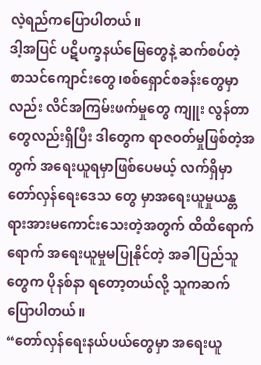လဲ့ရည်ကပြောပါတယ်။
ဒါ့အပြင် ပဋိပက္ခနယ်မြေတွေနဲ့ ဆက်စပ်တဲ့ စာသင်ကျောင်းတွေ၊စစ်ရှောင်စခန်းတွေမှာလည်း လိင်အကြမ်းဖက်မှုတွေ ကျူး လွန်တာတွေလည်းရှိပြီး ဒါတွေက ရာဇဝတ်မှုဖြစ်တဲ့အတွက် အရေးယူရမှာဖြစ်ပေမယ့် လက်ရှိမှာ တော်လှန်ရေးဒေသ တွေ မှာအရေးယူမှုယန္တရားအားမကောင်းသေးတဲ့အတွက် ထိထိရောက်ရောက် အရေးယူမှုမပြုနိုင်တဲ့ အခါပြည်သူတွေက ပိုနစ်နာ ရတော့တယ်လို့ သူကဆက်ပြောပါတယ်။
“တော်လှန်ရေးနယ်ပယ်တွေမှာ အရေးယူ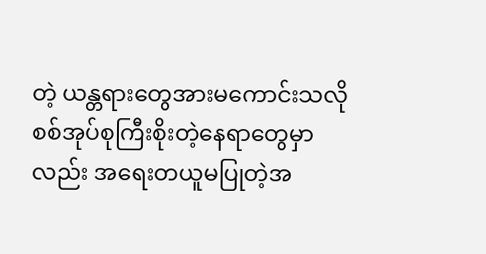တဲ့ ယန္တရားတွေအားမကောင်းသလို စစ်အုပ်စုကြီးစိုးတဲ့နေရာတွေမှာလည်း အရေးတယူမပြုတဲ့အ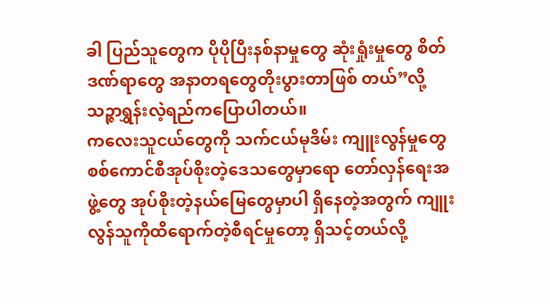ခါ ပြည်သူတွေက ပိုပိုပြီးနစ်နာမှုတွေ ဆုံးရှုံးမှုတွေ စိတ်ဒဏ်ရာတွေ အနာတရတွေတိုးပွားတာဖြစ် တယ်”လို့ သဉ္ဇာရွှန်းလဲ့ရည်ကပြောပါတယ်။
ကလေးသူငယ်တွေကို သက်ငယ်မုဒိမ်း ကျူးလွန်မှုတွေ စစ်ကောင်စီအုပ်စိုးတဲ့ဒေသတွေမှာရော တော်လှန်ရေးအဖွဲ့တွေ အုပ်စိုးတဲ့နယ်မြေတွေမှာပါ ရှိနေတဲ့အတွက် ကျူးလွန်သူကိုထိရောက်တဲ့စီရင်မှုတော့ ရှိသင့်တယ်လို့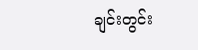ချင်းတွင်း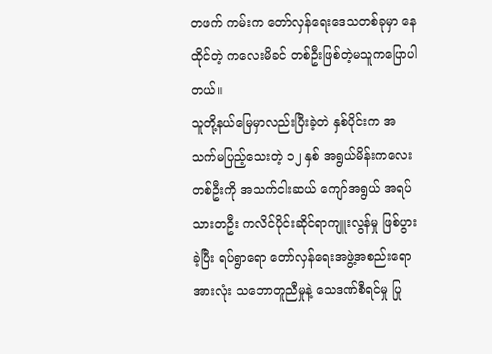တဖက် ကမ်းက တော်လှန်ရေးဒေသတစ်ခုမှာ နေထိုင်တဲ့ ကလေးမိခင် တစ်ဦးဖြစ်တဲ့မသူကပြောပါတယ်။
သူတို့နယ်မြေမှာလည်းပြီးခဲ့တဲ နှစ်ပိုင်းက အသက်မပြည့်သေးတဲ့ ၁၂ နှစ် အရွယ်မိန်းကလေးတစ်ဦးကို အသက်ငါးဆယ် ကျော်အရွယ် အရပ်သားတဦး ကလိင်ပိုင်းဆိုင်ရာကျူးလွန်မှု ဖြစ်ပွားခဲ့ပြီး ရပ်ရွာရော တော်လှန်ရေးအဖွဲ့အစည်းရော အားလုံး သဘောတူညီမှုနဲ့ သေဒဏ်စီရင်မှု ပြု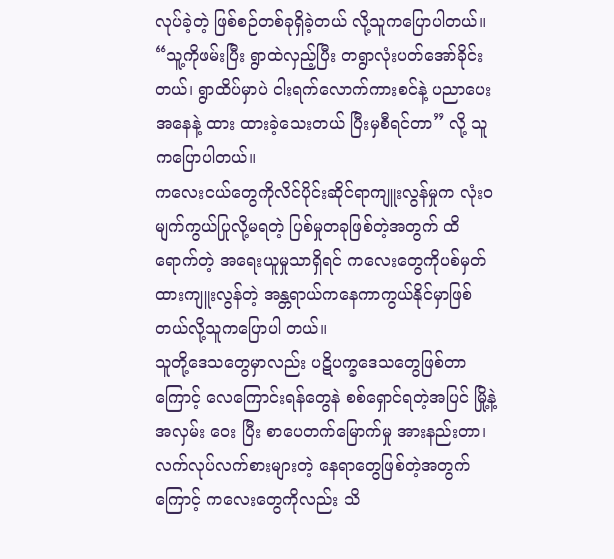လုပ်ခဲ့တဲ့ ဖြစ်စဉ်တစ်ခုရှိခဲ့တယ် လို့သူကပြောပါတယ်။
“သူ့ကိုဖမ်းပြီး ရွာထဲလှည့်ပြီး တရွာလုံးပတ်အော်ခိုင်းတယ်၊ ရွာထိပ်မှာပဲ ငါးရက်လောက်ကားစင်နဲ့ ပညာပေးအနေနဲ့ ထား ထားခဲ့သေးတယ် ပြီးမှစီရင်တာ” လို့ သူကပြောပါတယ်။
ကလေးငယ်တွေကိုလိင်ပိုင်းဆိုင်ရာကျူးလွန်မှုက လုံးဝမျက်ကွယ်ပြုလို့မရတဲ့ ပြစ်မှုတခုဖြစ်တဲ့အတွက် ထိရောက်တဲ့ အရေးယူမှုသာရှိရင် ကလေးတွေကိုပစ်မှတ်ထားကျူးလွန်တဲ့ အန္တရာယ်ကနေကာကွယ်နိုင်မှာဖြစ်တယ်လို့သူကပြောပါ တယ်။
သူတို့ဒေသတွေမှာလည်း ပဋိပက္ခဒေသတွေဖြစ်တာကြောင့် လေကြောင်းရန်တွေနဲ စစ်ရှောင်ရတဲ့အပြင် မြို့နဲ့အလှမ်း ဝေး ပြီး စာပေတက်မြောက်မှု အားနည်းတာ၊ လက်လုပ်လက်စားများတဲ့ နေရာတွေဖြစ်တဲ့အတွက်ကြောင့် ကလေးတွေကိုလည်း သိ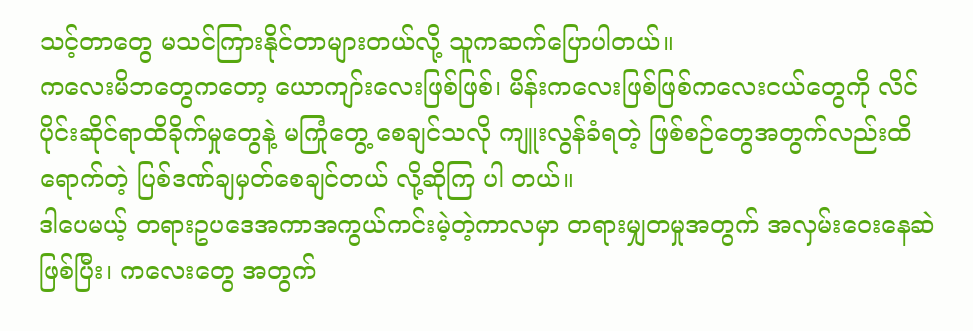သင့်တာတွေ မသင်ကြားနိုင်တာများတယ်လို့ သူကဆက်ပြောပါတယ်။
ကလေးမိဘတွေကတော့ ယောကျာ်းလေးဖြစ်ဖြစ်၊ မိန်းကလေးဖြစ်ဖြစ်ကလေးငယ်တွေကို လိင်ပိုင်းဆိုင်ရာထိခိုက်မှုတွေနဲ့ မကြုံတွေ့ စေချင်သလို ကျူးလွန်ခံရတဲ့ ဖြစ်စဉ်တွေအတွက်လည်းထိရောက်တဲ့ ပြစ်ဒဏ်ချမှတ်စေချင်တယ် လို့ဆိုကြ ပါ တယ်။
ဒါပေမယ့် တရားဥပဒေအကာအကွယ်ကင်းမဲ့တဲ့ကာလမှာ တရားမျှတမှုအတွက် အလှမ်းဝေးနေဆဲဖြစ်ပြီး၊ ကလေးတွေ အတွက်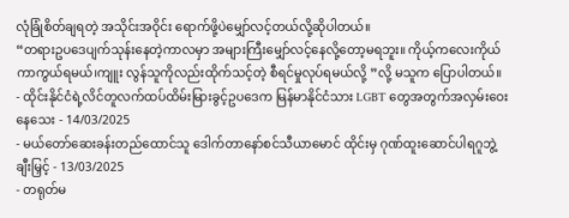လုံခြုံစိတ်ချရတဲ့ အသိုင်းအဝိုင်း ရောက်ဖို့ပဲမျှော်လင့်တယ်လို့ဆိုပါတယ်။
“တရားဥပဒေပျက်သုန်းနေတဲ့ကာလမှာ အများကြီးမျှော်လင့်နေလို့တော့မရဘူး။ ကိုယ့်ကလေးကိုယ်ကာကွယ်ရမယ်၊ကျူး လွန်သူကိုလည်းထိုက်သင့်တဲ့ စီရင်မှုလုပ်ရမယ်လို့ ”လို့ မသူက ပြောပါတယ်။
- ထိုင်းနိုင်ငံရဲ့လိင်တူလက်ထပ်ထိမ်းမြားခွင့်ဥပဒေက မြန်မာနိုင်ငံသား LGBT တွေအတွက်အလှမ်းဝေးနေသေး - 14/03/2025
- မယ်တော်ဆေးခန်းတည်ထောင်သူ ဒေါက်တာနော်စင်သီယာမောင် ထိုင်းမှ ဂုဏ်ထူးဆောင်ပါရဂူဘွဲ့ ချီးမြှင့် - 13/03/2025
- တရုတ်မ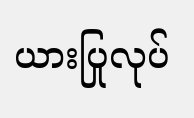ယားပြုလုပ်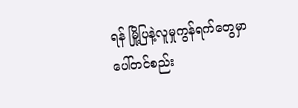ရန် မြို့ပြနဲ့လူမှုကွန်ရက်တွေမှာ ပေါ်တင်စည်း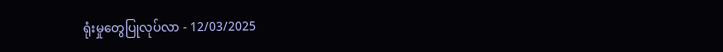ရုံးမှုတွေပြုလုပ်လာ - 12/03/2025